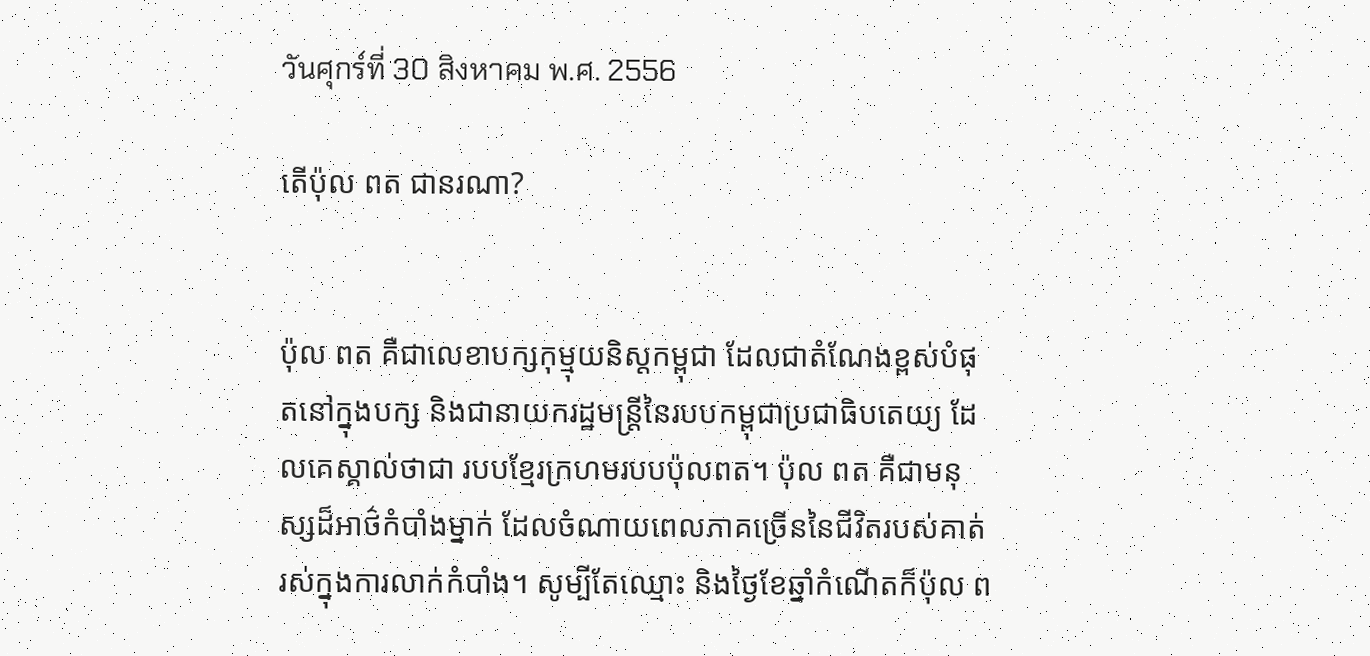วันศุกร์ที่ 30 สิงหาคม พ.ศ. 2556

តើប៉ុល ពត ជានរណា?


ប៉ុល ពត គឺជាលេខាបក្សកុម្មុយនិស្តកម្ពុជា ដែលជាតំណែងខ្ពស់បំផុតនៅក្នុងបក្ស និងជានាយករដ្ឋមន្រ្តីនៃរបបកម្ពុជាប្រជាធិបតេយ្យ ដែលគេស្គាល់ថាជា របបខ្មែរក្រហមរបបប៉ុលពត។ ប៉ុល ពត គឺជាមនុស្សដ៏អាថ៌កំបាំងម្នាក់ ដែលចំណាយពេលភាគច្រើននៃជីវិតរបស់គាត់ រស់ក្នុងការលាក់កំបាំង។ សូម្បីតែឈ្មោះ និងថ្ងៃខែឆ្នាំកំណើតក៏ប៉ុល ព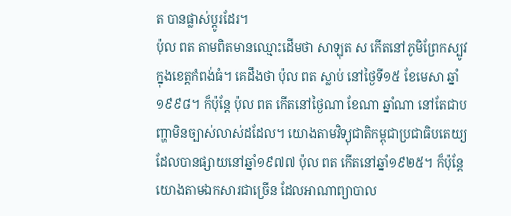ត បានផ្លាស់ប្តូរដែរ។
ប៉ុល ពត តាមពិតមានឈ្មោះដើមថា សាឡុត ស កើតនៅភូមិព្រែកស្បូវ ក្នុងខេត្តកំពង់ធំ។ គេដឹងថា ប៉ុល ពត ស្លាប់ នៅថ្ងៃទី១៥ ខែមេសា ឆ្នាំ១៩៩៨។ ក៏ប៉ុន្តែ ប៉ុល ពត កើតនៅថ្ងៃណា ខែណា ឆ្នាំណា នៅតែជាបញ្ហាមិនច្បាស់លាស់ដដែល។ យោងតាមវិទ្យុជាតិកម្ពុជាប្រជាធិបតេយ្យ ដែលបានផ្សាយនៅឆ្នាំ១៩៧៧ ប៉ុល ពត កើតនៅឆ្នាំ១៩២៥។ ក៏ប៉ុន្តែ យោងតាមឯកសារជាច្រើន ដែលអាណាព្យាបាល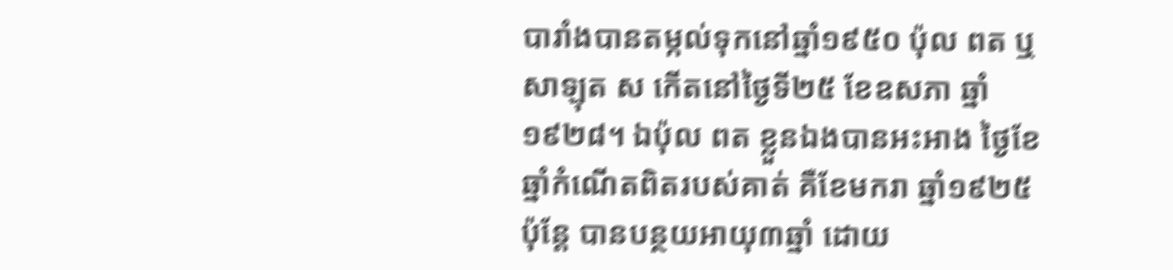បារាំងបានតម្កល់ទុកនៅឆ្នាំ១៩៥០ ប៉ុល ពត ឬសាឡុត ស កើតនៅថ្ងៃទី២៥ ខែឧសភា ឆ្នាំ១៩២៨។ ឯប៉ុល ពត ខ្លួនឯងបានអះអាង ថ្ងៃខែឆ្នាំកំណើតពិតរបស់គាត់ គឺខែមករា ឆ្នាំ១៩២៥ ប៉ុន្តែ បានបន្ថយអាយុ៣ឆ្នាំ ដោយ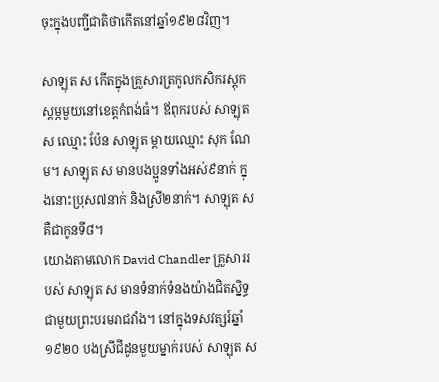ចុះក្នុងបញ្ជីជាតិថាកើតនៅឆ្នាំ១៩២៨វិញ។

សាឡុត ស កើតក្នុងគ្រួសារត្រកូលកសិករស្តុកស្តម្ភមួយនៅខេត្តកំពង់ធំ។ ឪពុករបស់ សាឡុត ស ឈ្មោះ ប៉ែន សាឡុត ម្តាយឈ្មោះ សុក ណែម។ សាឡុត ស មានបងប្អូនទាំងអស់៩នាក់ ក្នុងនោះប្រុស៧នាក់ និងស្រី២នាក់។ សាឡុត ស គឺជាកូនទី៨។
យោងតាមលោក David Chandler គ្រួសាររបស់ សាឡុត ស មានទំនាក់ទំនងយ៉ាងជិតស្និទ្ធជាមួយព្រះបរមរាជវាំង។ នៅក្នុងទសវត្សរ៍ឆ្នាំ១៩២០ បងស្រីជីដូនមួយម្នាក់របស់ សាឡុត ស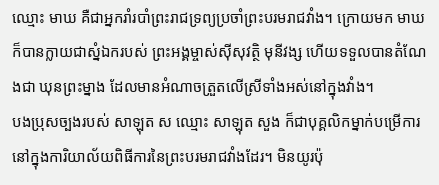ឈ្មោះ មាឃ គឺជាអ្នករាំរបាំព្រះរាជទ្រព្យប្រចាំព្រះបរមរាជវាំង។ ក្រោយមក មាឃ ក៏បានក្លាយជាស្នំឯករបស់ ព្រះអង្គម្ចាស់ស៊ីសុវត្ថិ មុនីវង្ស ហើយទទួលបានតំណែងជា ឃុនព្រះម្នាង ដែលមានអំណាចត្រួតលើស្រីទាំងអស់នៅក្នុងវាំង។
បងប្រុសច្បងរបស់ សាឡុត ស ឈ្មោះ សាឡុត សួង ក៏ជាបុគ្គលិកម្នាក់បម្រើការនៅក្នុងការិយាល័យពិធីការនៃព្រះបរមរាជវាំងដែរ។ មិនយូរប៉ុ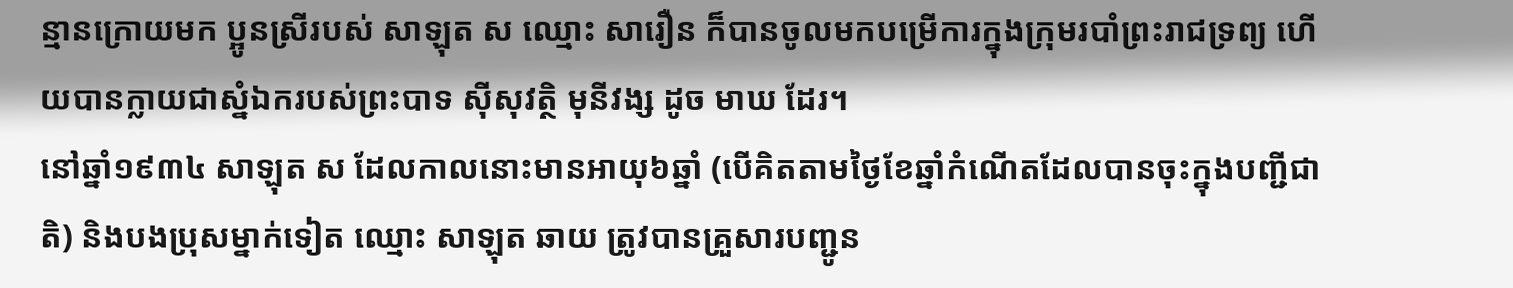ន្មានក្រោយមក ប្អូនស្រីរបស់ សាឡុត ស ឈ្មោះ សារឿន ក៏បានចូលមកបម្រើការក្នុងក្រុមរបាំព្រះរាជទ្រព្យ ហើយបានក្លាយជាស្នំឯករបស់ព្រះបាទ ស៊ីសុវត្ថិ មុនីវង្ស ដូច មាឃ ដែរ។
នៅឆ្នាំ១៩៣៤ សាឡុត ស ដែលកាលនោះមានអាយុ៦ឆ្នាំ (បើគិតតាមថ្ងៃខែឆ្នាំកំណើតដែលបានចុះក្នុងបញ្ជីជាតិ) និងបងប្រុសម្នាក់ទៀត ឈ្មោះ សាឡុត ឆាយ ត្រូវបានគ្រួសារបញ្ជូន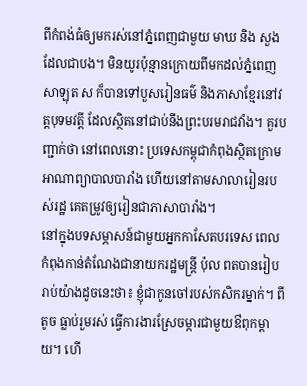ពីកំពង់ធំឲ្យមករស់នៅភ្នំពេញជាមួយ មាឃ និង សួង ដែលជាបង។ មិនយូរប៉ុន្មានក្រោយពីមកដល់ភ្នំពេញ សាឡុត ស ក៏បានទៅបួសរៀនធម៌ និងភាសាខ្មែរនៅវត្តបុទមវត្តី ដែលស្ថិតនៅជាប់នឹងព្រះបរមរាជវាំង។ គួរបញ្ជាក់ថា នៅពេលនោះ ប្រទេសកម្ពុជាកំពុងស្ថិតក្រោមអាណាព្យាបាលបារាំង ហើយនៅតាមសាលារៀនរបស់រដ្ឋ គេតម្រូវឲ្យរៀនជាភាសាបារាំង។
នៅក្នុងបទសម្ភាសន៍ជាមួយអ្នកកាសែតបរទេស ពេល កំពុងកាន់តំណែងជានាយករដ្ឋមន្រ្តី ប៉ុល ពតបានរៀបរាប់យ៉ាងដូចនេះថា៖ ខ្ញុំជាកូនចៅរបស់កសិករម្នាក់។ ពីតូច ធ្លាប់រួមរស់ ធ្វើការងារស្រែចម្ការជាមួយឳពុកម្តាយ។ ហើ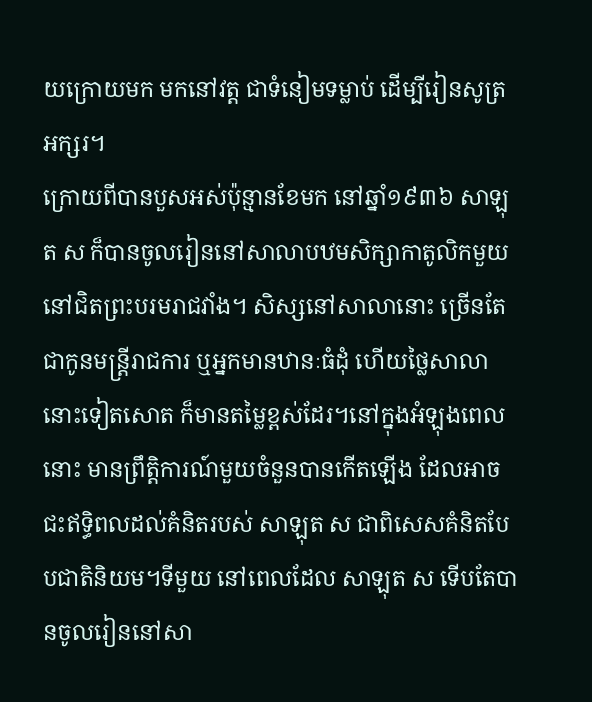យក្រោយមក មកនៅវត្ត ជាទំនៀមទម្លាប់ ដើម្បីរៀនសូត្រអក្សរ។
ក្រោយពីបានបួសអស់ប៉ុន្មានខែមក នៅឆ្នាំ១៩៣៦ សាឡុត ស ក៏បានចូលរៀននៅសាលាបឋមសិក្សាកាតូលិកមួយ នៅជិតព្រះបរមរាជវាំង។ សិស្សនៅសាលានោះ ច្រើនតែជាកូនមន្រ្តីរាជការ ឬអ្នកមានឋានៈធំដុំ ហើយថ្លៃសាលានោះទៀតសោត ក៏មានតម្លៃខ្ពស់ដែរ។នៅក្នុងអំឡុងពេលនោះ មានព្រឹត្តិការណ៍មួយចំនួនបានកើតឡើង ដែលអាចជះឥទ្ធិពលដល់គំនិតរបស់ សាឡុត ស ជាពិសេសគំនិតបែបជាតិនិយម។ទីមួយ នៅពេលដែល សាឡុត ស ទើបតែបានចូលរៀននៅសា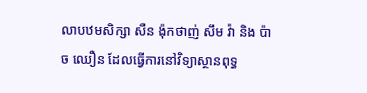លាបឋមសិក្សា សឺន ង៉ុកថាញ់ សឹម វ៉ា និង ប៉ាច ឈឿន ដែលធ្វើការនៅវិទ្យាស្ថានពុទ្ធ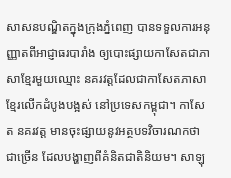សាសនបណ្ឌិតក្នុងក្រុងភ្នំពេញ បានទទួលការអនុញ្ញាតពីអាជ្ញាធរបារាំង ឲ្យបោះផ្សាយកាសែតជាភាសាខ្មែរមួយឈ្មោះ នគរវត្តដែលជាកាសែតភាសាខ្មែរលើកដំបូងបង្អស់ នៅប្រទេសកម្ពុជា។ កាសែត នគរវត្ត មានចុះផ្សាយនូវអត្ថបទវិចារណកថាជាច្រើន ដែលបង្ហាញពីគំនិតជាតិនិយម។ សាឡុ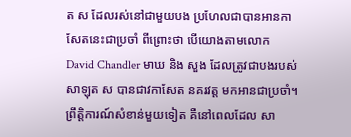ត ស ដែលរស់នៅជាមួយបង ប្រហែលជាបានអានកាសែតនេះជាប្រចាំ ពីព្រោះថា បើយោងតាមលោក David Chandler មាឃ និង សួង ដែលត្រូវជាបងរបស់ សាឡុត ស បានជាវកាសែត នគរវត្ត មកអានជាប្រចាំ។ព្រឹត្តិការណ៍សំខាន់មួយទៀត គឺនៅពេលដែល សា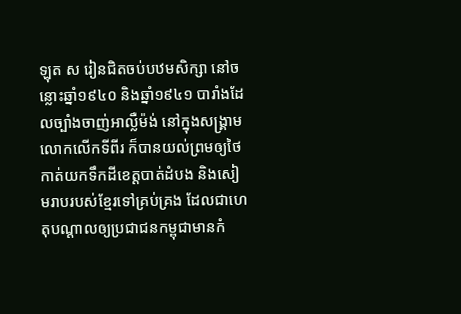ឡុត ស រៀនជិតចប់បឋមសិក្សា នៅចន្លោះឆ្នាំ១៩៤០ និងឆ្នាំ១៩៤១ បារាំងដែលច្បាំងចាញ់អាល្លឺម៉ង់ នៅក្នុងសង្រ្គាមលោកលើកទីពីរ ក៏បានយល់ព្រមឲ្យថៃកាត់យកទឹកដីខេត្តបាត់ដំបង និងសៀមរាបរបស់ខ្មែរទៅគ្រប់គ្រង ដែលជាហេតុបណ្តាលឲ្យប្រជាជនកម្ពុជាមានកំ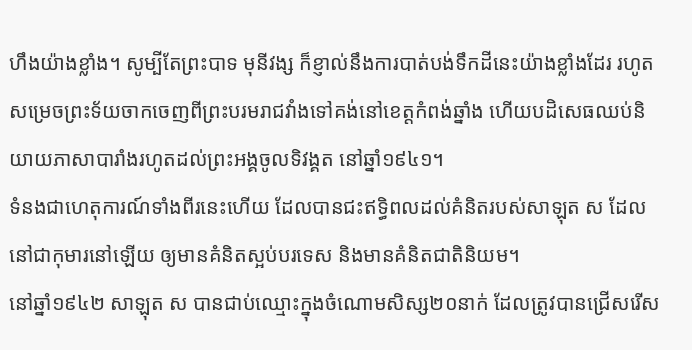ហឹងយ៉ាងខ្លាំង។ សូម្បីតែព្រះបាទ មុនីវង្ស ក៏ខ្ញាល់នឹងការបាត់បង់ទឹកដីនេះយ៉ាងខ្លាំងដែរ រហូតសម្រេចព្រះទ័យចាកចេញពីព្រះបរមរាជវាំងទៅគង់នៅខេត្តកំពង់ឆ្នាំង ហើយបដិសេធឈប់និយាយភាសាបារាំងរហូតដល់ព្រះអង្គចូលទិវង្គត នៅឆ្នាំ១៩៤១។
ទំនងជាហេតុការណ៍ទាំងពីរនេះហើយ ដែលបានជះឥទ្ធិពលដល់គំនិតរបស់សាឡុត ស ដែលនៅជាកុមារនៅឡើយ ឲ្យមានគំនិតស្អប់បរទេស និងមានគំនិតជាតិនិយម។
នៅឆ្នាំ១៩៤២ សាឡុត ស បានជាប់ឈ្មោះក្នុងចំណោមសិស្ស២០នាក់ ដែលត្រូវបានជ្រើសរើស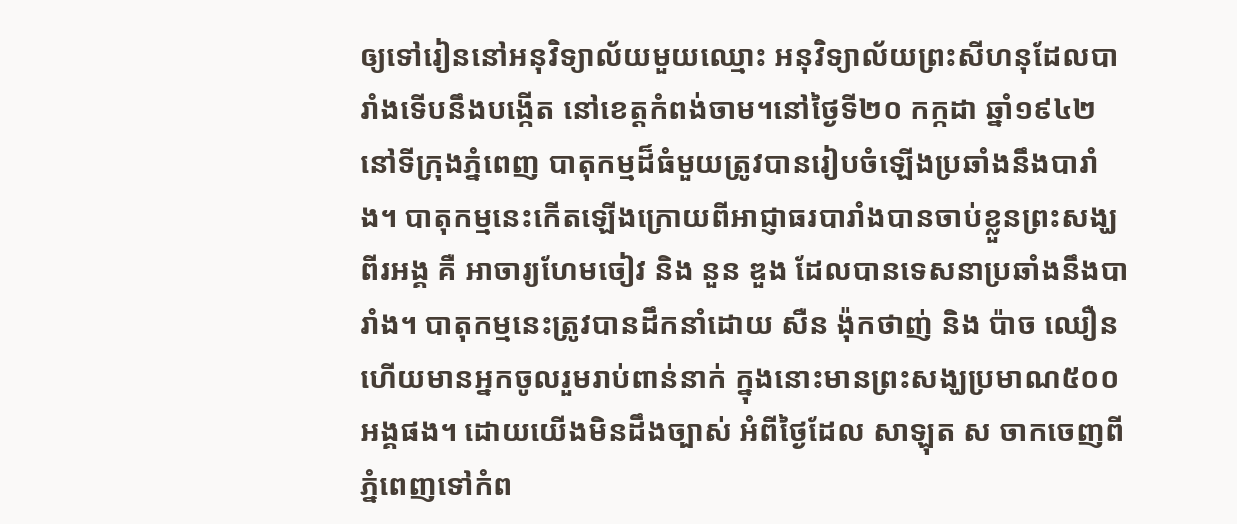ឲ្យទៅរៀននៅអនុវិទ្យាល័យមួយឈ្មោះ អនុវិទ្យាល័យព្រះសីហនុដែលបារាំងទើបនឹងបង្កើត នៅខេត្តកំពង់ចាម។នៅថ្ងៃទី២០ កក្កដា ឆ្នាំ១៩៤២ នៅទីក្រុងភ្នំពេញ បាតុកម្មដ៏ធំមួយត្រូវបានរៀបចំឡើងប្រឆាំងនឹងបារាំង។ បាតុកម្មនេះកើតឡើងក្រោយពីអាជ្ញាធរបារាំងបានចាប់ខ្លួនព្រះសង្ឃពីរអង្គ គឺ អាចារ្យហែមចៀវ និង នួន ឌួង ដែលបានទេសនាប្រឆាំងនឹងបារាំង។ បាតុកម្មនេះត្រូវបានដឹកនាំដោយ សឺន ង៉ុកថាញ់ និង ប៉ាច ឈឿន ហើយមានអ្នកចូលរួមរាប់ពាន់នាក់ ក្នុងនោះមានព្រះសង្ឃប្រមាណ៥០០អង្គផង។ ដោយយើងមិនដឹងច្បាស់ អំពីថ្ងៃដែល សាឡុត ស ចាកចេញពីភ្នំពេញទៅកំព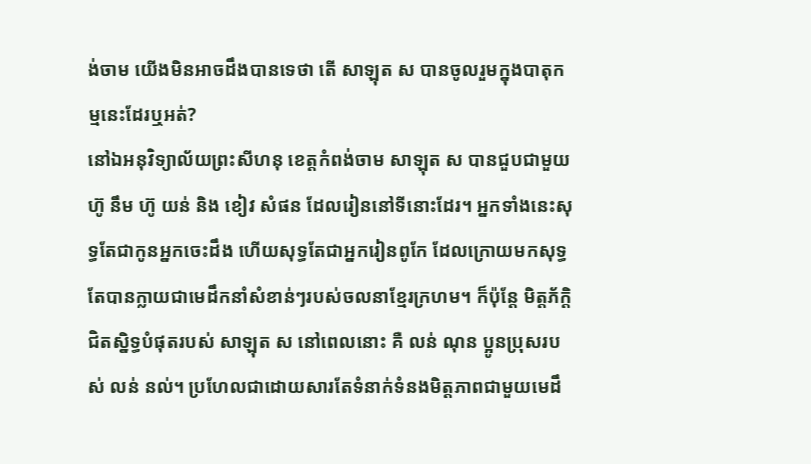ង់ចាម យើងមិនអាចដឹងបានទេថា តើ សាឡុត ស បានចូលរួមក្នុងបាតុកម្មនេះដែរឬអត់?
នៅឯអនុវិទ្យាល័យព្រះសីហនុ ខេត្តកំពង់ចាម សាឡុត ស បានជួបជាមួយ ហ៊ូ នឹម ហ៊ូ យន់ និង ខៀវ សំផន ដែលរៀននៅទីនោះដែរ។ អ្នកទាំងនេះសុទ្ធតែជាកូនអ្នកចេះដឹង ហើយសុទ្ធតែជាអ្នករៀនពូកែ ដែលក្រោយមកសុទ្ធតែបានក្លាយជាមេដឹកនាំសំខាន់ៗរបស់ចលនាខ្មែរក្រហម។ ក៏ប៉ុន្តែ មិត្តភ័ក្តិជិតស្និទ្ធបំផុតរបស់ សាឡុត ស នៅពេលនោះ គឺ លន់ ណុន ប្អូនប្រុសរបស់ លន់ នល់។ ប្រហែលជាដោយសារតែទំនាក់ទំនងមិត្តភាពជាមួយមេដឹ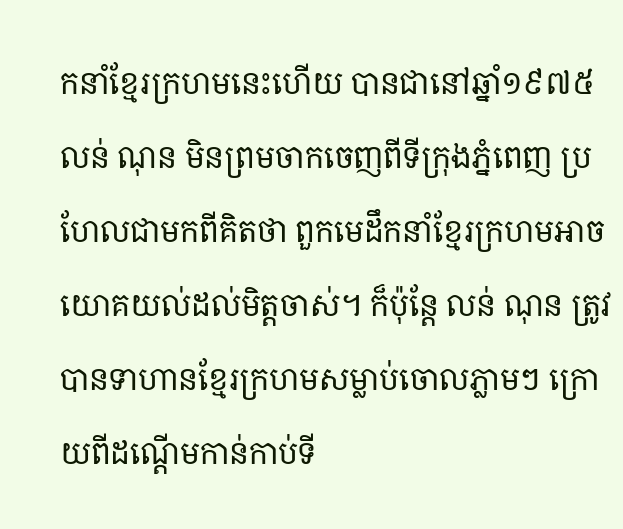កនាំខ្មែរក្រហមនេះហើយ បានជានៅឆ្នាំ១៩៧៥ លន់ ណុន មិនព្រមចាកចេញពីទីក្រុងភ្នំពេញ ប្រហែលជាមកពីគិតថា ពួកមេដឹកនាំខ្មែរក្រហមអាចយោគយល់ដល់មិត្តចាស់។ ក៏ប៉ុន្តែ លន់ ណុន ត្រូវបានទាហានខ្មែរក្រហមសម្លាប់ចោលភ្លាមៗ ក្រោយពីដណ្តើមកាន់កាប់ទី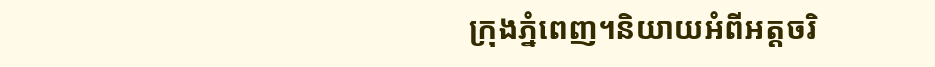ក្រុងភ្នំពេញ។និយាយអំពីអត្តចរិ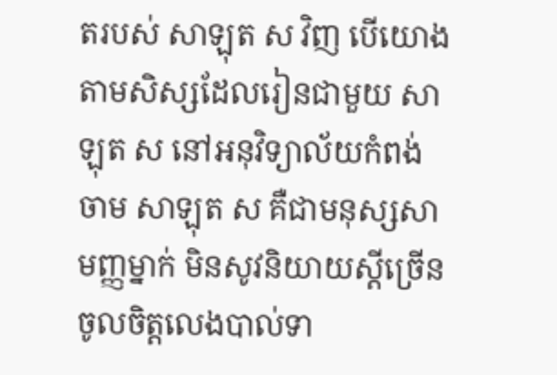តរបស់ សាឡុត ស វិញ បើយោងតាមសិស្សដែលរៀនជាមួយ សាឡុត ស នៅអនុវិទ្យាល័យកំពង់ចាម សាឡុត ស គឺជាមនុស្សសាមញ្ញម្នាក់ មិនសូវនិយាយស្តីច្រើន ចូលចិត្តលេងបាល់ទា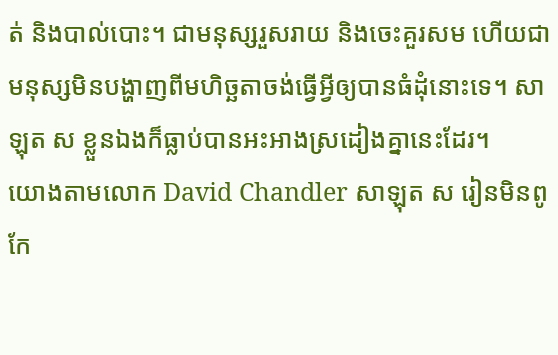ត់ និងបាល់បោះ។ ជាមនុស្សរួសរាយ និងចេះគួរសម ហើយជាមនុស្សមិនបង្ហាញពីមហិច្ឆតាចង់ធ្វើអ្វីឲ្យបានធំដុំនោះទេ។ សាឡុត ស ខ្លួនឯងក៏ធ្លាប់បានអះអាងស្រដៀងគ្នានេះដែរ។
យោងតាមលោក David Chandler សាឡុត ស រៀនមិនពូកែ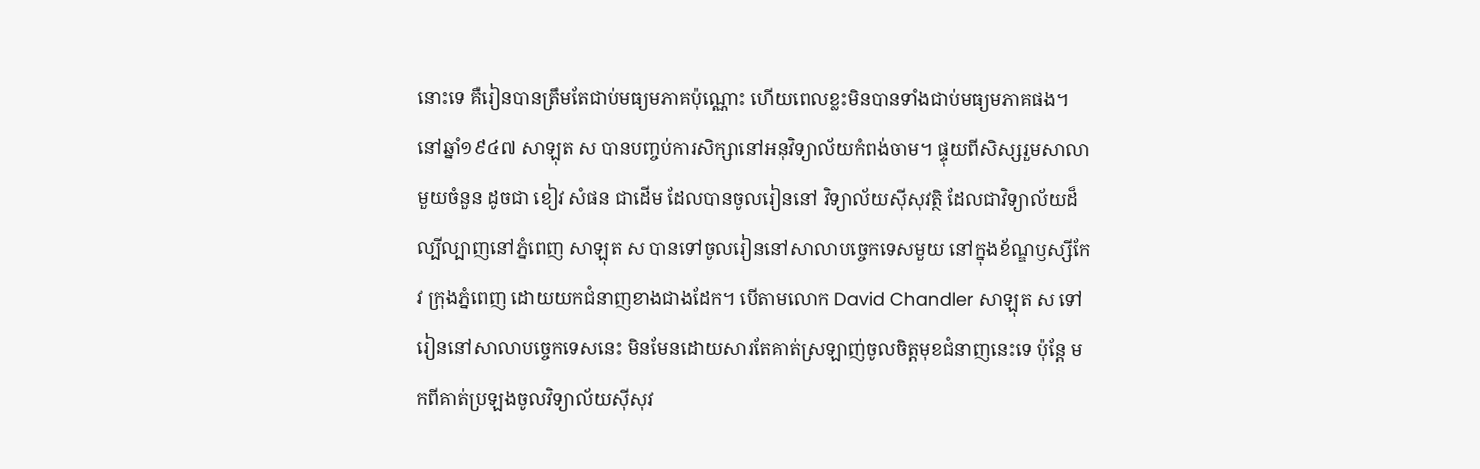នោះទេ គឺរៀនបានត្រឹមតែជាប់មធ្យមភាគប៉ុណ្ណោះ ហើយពេលខ្លះមិនបានទាំងជាប់មធ្យមភាគផង។
នៅឆ្នាំ១៩៤៧ សាឡុត ស បានបញ្ចប់ការសិក្សានៅអនុវិទ្យាល័យកំពង់ចាម។ ផ្ទុយពីសិស្សរួមសាលាមួយចំនួន ដូចជា ខៀវ សំផន ជាដើម ដែលបានចូលរៀននៅ វិទ្យាល័យស៊ីសុវត្ថិ ដែលជាវិទ្យាល័យដ៏ល្បីល្បាញនៅភ្នំពេញ សាឡុត ស បានទៅចូលរៀននៅសាលាបច្ចេកទេសមួយ នៅក្នុងខ័ណ្ឌឫស្សីកែវ ក្រុងភ្នំពេញ ដោយយកជំនាញខាងជាងដែក។ បើតាមលោក David Chandler សាឡុត ស ទៅរៀននៅសាលាបច្ចេកទេសនេះ មិនមែនដោយសារតែគាត់ស្រឡាញ់ចូលចិត្តមុខជំនាញនេះទេ ប៉ុន្តែ មកពីគាត់ប្រឡងចូលវិទ្យាល័យស៊ីសុវ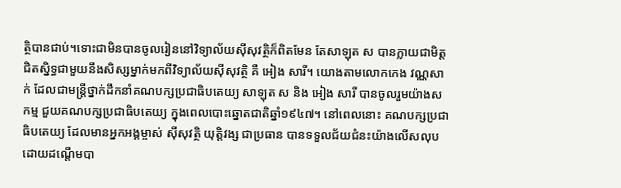ត្ថិបានជាប់។ទោះជាមិនបានចូលរៀននៅវិទ្យាល័យស៊ីសុវត្ថិក៏ពិតមែន តែសាឡុត ស បានក្លាយជាមិត្តជិតស្និទ្ធជាមួយនឹងសិស្សម្នាក់មកពីវិទ្យាល័យស៊ីសុវត្ថិ គឺ អៀង សារី។ យោងតាមលោកកេង វណ្ណសាក់ ដែលជាមន្រ្តីថ្នាក់ដឹកនាំគណបក្សប្រជាធិបតេយ្យ សាឡុត ស និង អៀង សារី បានចូលរួមយ៉ាងសកម្ម ជួយគណបក្សប្រជាធិបតេយ្យ ក្នុងពេលបោះឆ្នោតជាតិឆ្នាំ១៩៤៧។ នៅពេលនោះ គណបក្សប្រជាធិបតេយ្យ ដែលមានអ្នកអង្គម្ចាស់ ស៊ីសុវត្ថិ យុត្តិវង្ស ជាប្រធាន បានទទួលជ័យជំនះយ៉ាងលើសលុប ដោយដណ្តើមបា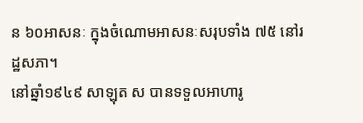ន ៦០អាសនៈ ក្នុងចំណោមអាសនៈសរុបទាំង ៧៥ នៅរដ្ឋសភា។
នៅឆ្នាំ១៩៤៩ សាឡុត ស បានទទួលអាហារូ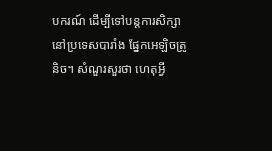បករណ៍ ដើម្បីទៅបន្តការសិក្សានៅប្រទេសបារាំង ផ្នែកអេឡិចត្រូនិច។ សំណួរសួរថា ហេតុអ្វី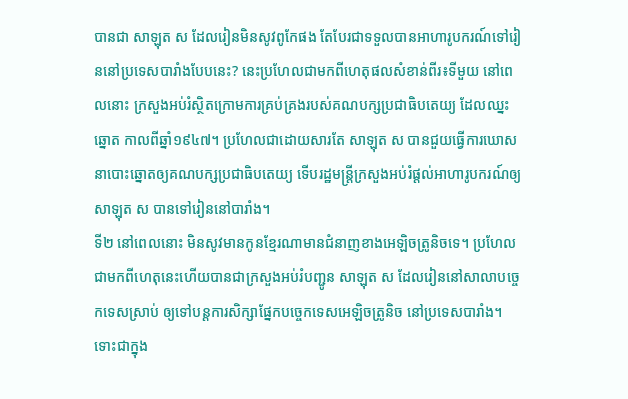បានជា សាឡុត ស ដែលរៀនមិនសូវពូកែផង តែបែរជាទទួលបានអាហារូបករណ៍ទៅរៀននៅប្រទេសបារាំងបែបនេះ? នេះប្រហែលជាមកពីហេតុផលសំខាន់ពីរ៖ទីមួយ នៅពេលនោះ ក្រសួងអប់រំស្ថិតក្រោមការគ្រប់គ្រងរបស់គណបក្សប្រជាធិបតេយ្យ ដែលឈ្នះឆ្នោត កាលពីឆ្នាំ១៩៤៧។ ប្រហែលជាដោយសារតែ សាឡុត ស បានជួយធ្វើការឃោសនាបោះឆ្នោតឲ្យគណបក្សប្រជាធិបតេយ្យ ទើបរដ្ឋមន្រ្តីក្រសួងអប់រំផ្តល់អាហារូបករណ៍ឲ្យ សាឡុត ស បានទៅរៀននៅបារាំង។
ទី២ នៅពេលនោះ មិនសូវមានកូនខ្មែរណាមានជំនាញខាងអេឡិចត្រូនិចទេ។ ប្រហែលជាមកពីហេតុនេះហើយបានជាក្រសួងអប់រំបញ្ជូន សាឡុត ស ដែលរៀននៅសាលាបច្ចេកទេសស្រាប់ ឲ្យទៅបន្តការសិក្សាផ្នែកបច្ចេកទេសអេឡិចត្រូនិច នៅប្រទេសបារាំង។
ទោះជាក្នុង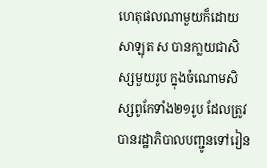ហេតុផលណាមួយក៏ដោយ សាឡុត ស បានកា្លយជាសិស្សមួយរូប ក្នុងចំណោមសិស្សពូកែទាំង២១រូប ដែលត្រូវបានរដ្ឋាភិបាលបញ្ជូនទៅរៀន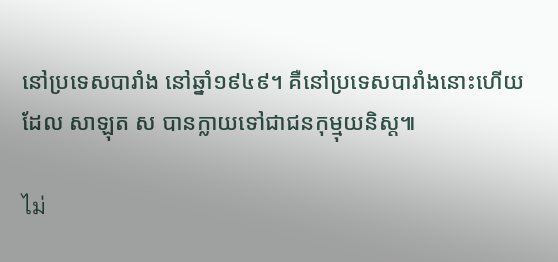នៅប្រទេសបារាំង នៅឆ្នាំ១៩៤៩។ គឺនៅប្រទេសបារាំងនោះហើយ ដែល សាឡុត ស បានក្លាយទៅជាជនកុម្មុយនិស្ត៕

ไม่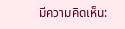มีความคิดเห็น: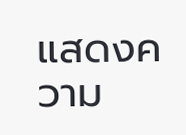แสดงความ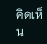คิดเห็น